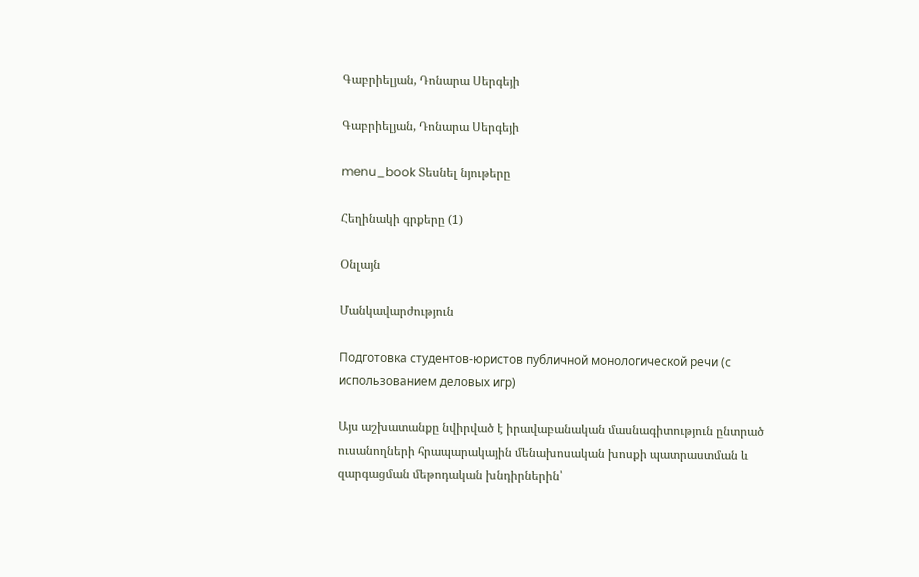Գաբրիելյան, Դոնարա Սերգեյի

Գաբրիելյան, Դոնարա Սերգեյի

menu_book Տեսնել նյութերը

Հեղինակի գրքերը (1)

Օնլայն

Մանկավարժություն

Подготовка студентов-юристов публичной монологической речи (с использованием деловых игр)

Այս աշխատանքը նվիրված է իրավաբանական մասնագիտություն ընտրած ուսանողների հրապարակային մենախոսական խոսքի պատրաստման և զարգացման մեթոդական խնդիրներին՝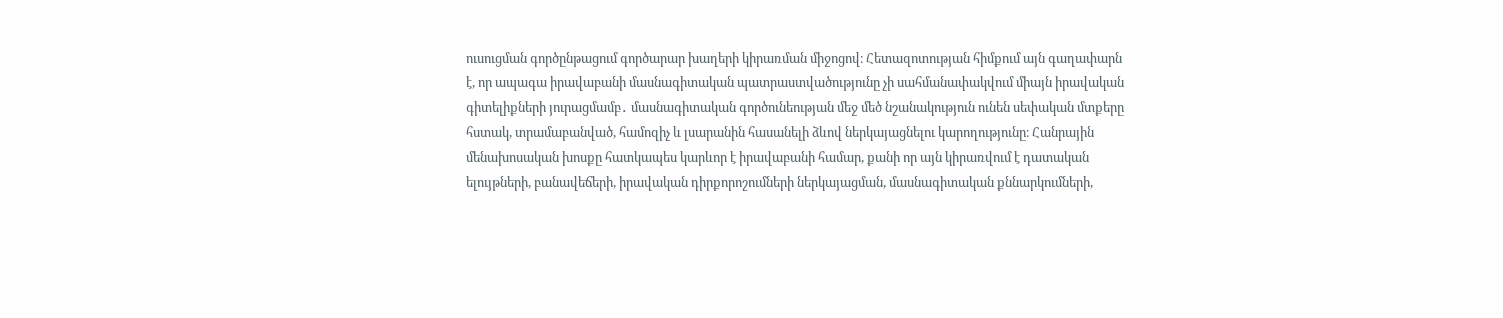ուսուցման գործընթացում գործարար խաղերի կիրառման միջոցով։ Հետազոտության հիմքում այն գաղափարն է, որ ապագա իրավաբանի մասնագիտական պատրաստվածությունը չի սահմանափակվում միայն իրավական գիտելիքների յուրացմամբ․ մասնագիտական գործունեության մեջ մեծ նշանակություն ունեն սեփական մտքերը հստակ, տրամաբանված, համոզիչ և լսարանին հասանելի ձևով ներկայացնելու կարողությունը։ Հանրային մենախոսական խոսքը հատկապես կարևոր է իրավաբանի համար, քանի որ այն կիրառվում է դատական ելույթների, բանավեճերի, իրավական դիրքորոշումների ներկայացման, մասնագիտական քննարկումների,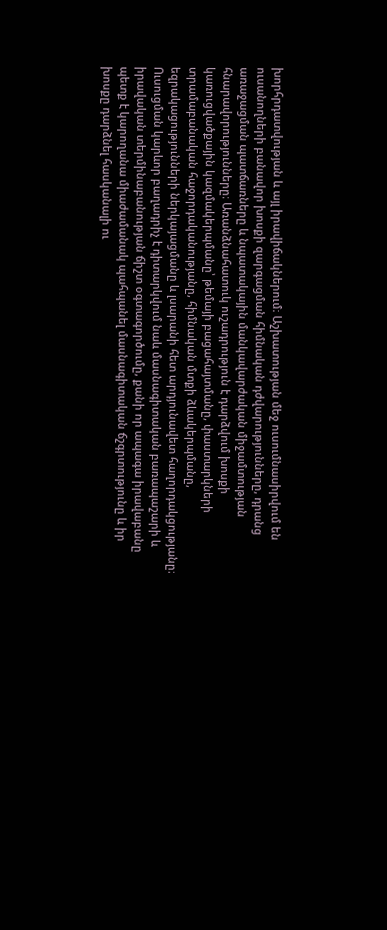խորհրդատվության և այլ իրավիճակներում։ Աշխատության մեջ ուսումնասիրվում են ուսանողների բանավոր խոսքի զարգացման հիմնական դժվարությունները, դրանց առաջացման պատճառները և նպատակային մանկավարժական միջամտության հնարավորությունները։ Առանձնահատուկ ուշադրություն է դարձվում խոսքի կառուցվածքային կազմակերպմանը՝ թեմայի բացահայտմանը, փաստարկների տրամաբանական հաջորդականությանը, հիմնական մտքի ձևակերպմանը, եզրակացությունների ներկայացմանը և լսարանի հետ արդյունավետ հաղորդակցությանը։ Ուսուցման կարևոր բաղադրիչ է դիտարկվում նաև մասնագիտական բառապաշարի և իրավական տերմինաբանության ճիշտ օգտագործումը, քանի որ ապագա իրավաբանը պետք է կարողանա միաժամանակ պահպանել մասնագիտական ճշգրտությունը և իր խոսքը դարձնել հասկանալի ու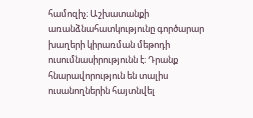համոզիչ։ Աշխատանքի առանձնահատկությունը գործարար խաղերի կիրառման մեթոդի ուսումնասիրությունն է։ Դրանք հնարավորություն են տալիս ուսանողներին հայտնվել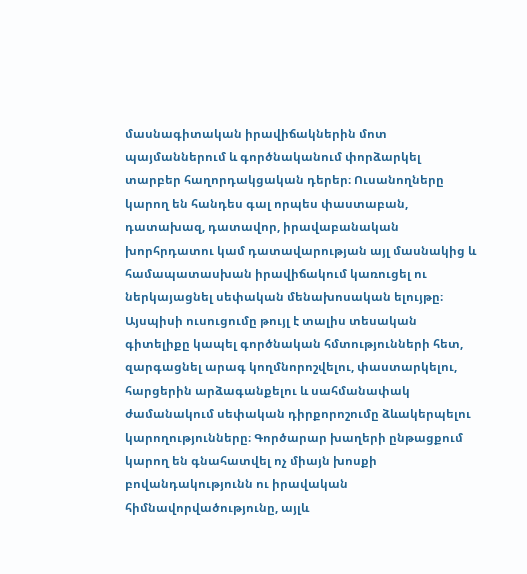մասնագիտական իրավիճակներին մոտ պայմաններում և գործնականում փորձարկել տարբեր հաղորդակցական դերեր։ Ուսանողները կարող են հանդես գալ որպես փաստաբան, դատախազ, դատավոր, իրավաբանական խորհրդատու կամ դատավարության այլ մասնակից և համապատասխան իրավիճակում կառուցել ու ներկայացնել սեփական մենախոսական ելույթը։ Այսպիսի ուսուցումը թույլ է տալիս տեսական գիտելիքը կապել գործնական հմտությունների հետ, զարգացնել արագ կողմնորոշվելու, փաստարկելու, հարցերին արձագանքելու և սահմանափակ ժամանակում սեփական դիրքորոշումը ձևակերպելու կարողությունները։ Գործարար խաղերի ընթացքում կարող են գնահատվել ոչ միայն խոսքի բովանդակությունն ու իրավական հիմնավորվածությունը, այլև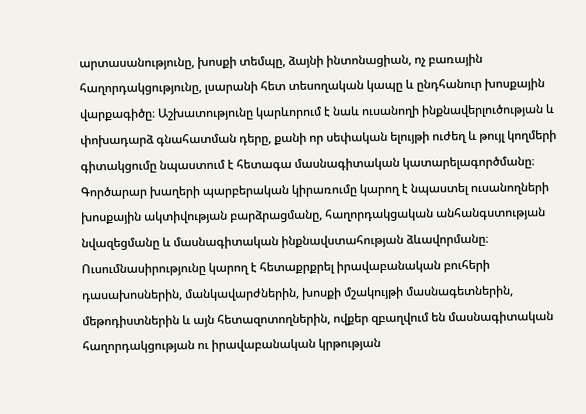արտասանությունը, խոսքի տեմպը, ձայնի ինտոնացիան, ոչ բառային հաղորդակցությունը, լսարանի հետ տեսողական կապը և ընդհանուր խոսքային վարքագիծը։ Աշխատությունը կարևորում է նաև ուսանողի ինքնավերլուծության և փոխադարձ գնահատման դերը, քանի որ սեփական ելույթի ուժեղ և թույլ կողմերի գիտակցումը նպաստում է հետագա մասնագիտական կատարելագործմանը։ Գործարար խաղերի պարբերական կիրառումը կարող է նպաստել ուսանողների խոսքային ակտիվության բարձրացմանը, հաղորդակցական անհանգստության նվազեցմանը և մասնագիտական ինքնավստահության ձևավորմանը։ Ուսումնասիրությունը կարող է հետաքրքրել իրավաբանական բուհերի դասախոսներին, մանկավարժներին, խոսքի մշակույթի մասնագետներին, մեթոդիստներին և այն հետազոտողներին, ովքեր զբաղվում են մասնագիտական հաղորդակցության ու իրավաբանական կրթության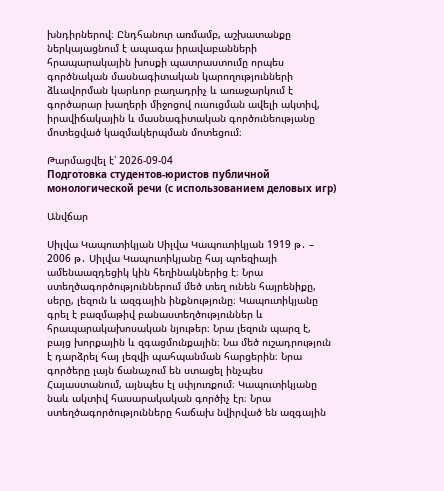խնդիրներով։ Ընդհանուր առմամբ, աշխատանքը ներկայացնում է ապագա իրավաբանների հրապարակային խոսքի պատրաստումը որպես գործնական մասնագիտական կարողությունների ձևավորման կարևոր բաղադրիչ և առաջարկում է գործարար խաղերի միջոցով ուսուցման ավելի ակտիվ, իրավիճակային և մասնագիտական գործունեությանը մոտեցված կազմակերպման մոտեցում։

Թարմացվել է՝ 2026-09-04
Подготовка студентов-юристов публичной монологической речи (с использованием деловых игр)

Անվճար

Սիլվա Կապուտիկյան Սիլվա Կապուտիկյան 1919 թ․ – 2006 թ․ Սիլվա Կապուտիկյանը հայ պոեզիայի ամենաազդեցիկ կին հեղինակներից է։ Նրա ստեղծագործություններում մեծ տեղ ունեն հայրենիքը, սերը, լեզուն և ազգային ինքնությունը։ Կապուտիկյանը գրել է բազմաթիվ բանաստեղծություններ և հրապարակախոսական նյութեր։ Նրա լեզուն պարզ է, բայց խորքային և զգացմունքային։ Նա մեծ ուշադրություն է դարձրել հայ լեզվի պահպանման հարցերին։ Նրա գործերը լայն ճանաչում են ստացել ինչպես Հայաստանում, այնպես էլ սփյուռքում։ Կապուտիկյանը նաև ակտիվ հասարակական գործիչ էր։ Նրա ստեղծագործությունները հաճախ նվիրված են ազգային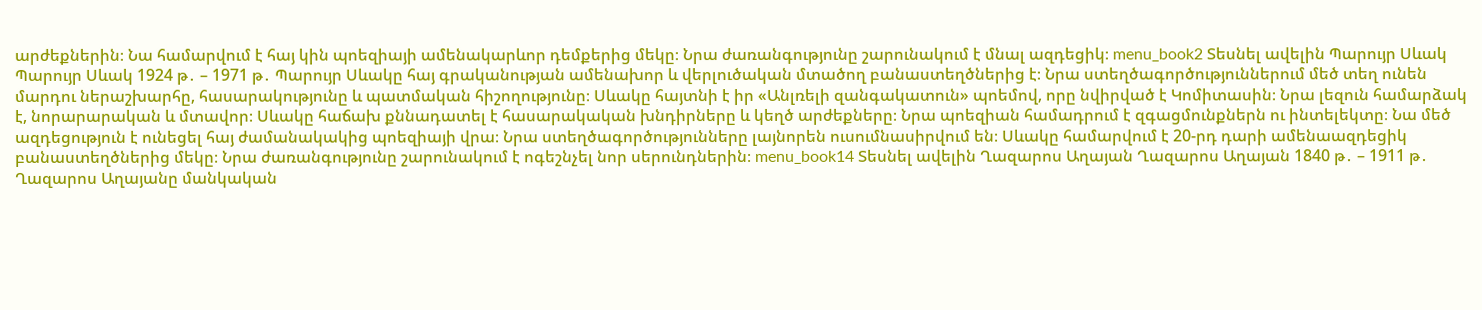արժեքներին։ Նա համարվում է հայ կին պոեզիայի ամենակարևոր դեմքերից մեկը։ Նրա ժառանգությունը շարունակում է մնալ ազդեցիկ։ menu_book2 Տեսնել ավելին Պարույր Սևակ Պարույր Սևակ 1924 թ․ – 1971 թ․ Պարույր Սևակը հայ գրականության ամենախոր և վերլուծական մտածող բանաստեղծներից է։ Նրա ստեղծագործություններում մեծ տեղ ունեն մարդու ներաշխարհը, հասարակությունը և պատմական հիշողությունը։ Սևակը հայտնի է իր «Անլռելի զանգակատուն» պոեմով, որը նվիրված է Կոմիտասին։ Նրա լեզուն համարձակ է, նորարարական և մտավոր։ Սևակը հաճախ քննադատել է հասարակական խնդիրները և կեղծ արժեքները։ Նրա պոեզիան համադրում է զգացմունքներն ու ինտելեկտը։ Նա մեծ ազդեցություն է ունեցել հայ ժամանակակից պոեզիայի վրա։ Նրա ստեղծագործությունները լայնորեն ուսումնասիրվում են։ Սևակը համարվում է 20-րդ դարի ամենաազդեցիկ բանաստեղծներից մեկը։ Նրա ժառանգությունը շարունակում է ոգեշնչել նոր սերունդներին։ menu_book14 Տեսնել ավելին Ղազարոս Աղայան Ղազարոս Աղայան 1840 թ․ – 1911 թ․ Ղազարոս Աղայանը մանկական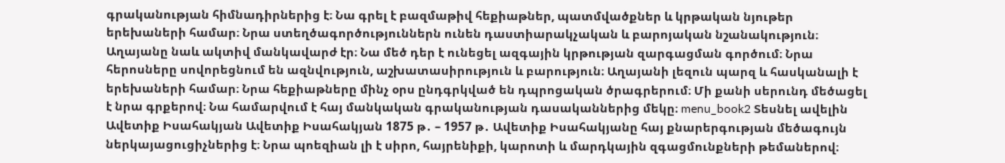գրականության հիմնադիրներից է։ Նա գրել է բազմաթիվ հեքիաթներ, պատմվածքներ և կրթական նյութեր երեխաների համար։ Նրա ստեղծագործություններն ունեն դաստիարակչական և բարոյական նշանակություն։ Աղայանը նաև ակտիվ մանկավարժ էր։ Նա մեծ դեր է ունեցել ազգային կրթության զարգացման գործում։ Նրա հերոսները սովորեցնում են ազնվություն, աշխատասիրություն և բարություն։ Աղայանի լեզուն պարզ և հասկանալի է երեխաների համար։ Նրա հեքիաթները մինչ օրս ընդգրկված են դպրոցական ծրագրերում։ Մի քանի սերունդ մեծացել է նրա գրքերով։ Նա համարվում է հայ մանկական գրականության դասականներից մեկը։ menu_book2 Տեսնել ավելին Ավետիք Իսահակյան Ավետիք Իսահակյան 1875 թ․ – 1957 թ․ Ավետիք Իսահակյանը հայ քնարերգության մեծագույն ներկայացուցիչներից է։ Նրա պոեզիան լի է սիրո, հայրենիքի, կարոտի և մարդկային զգացմունքների թեմաներով։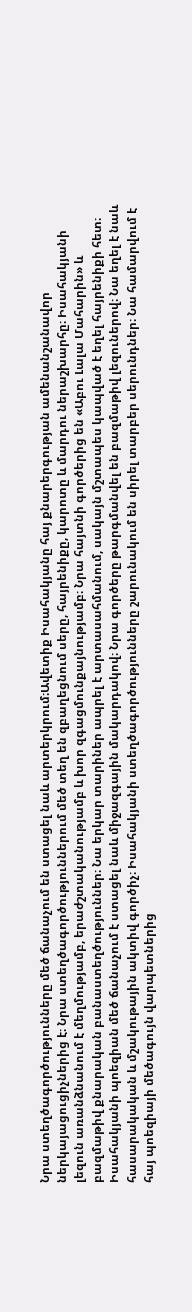Նրա ստեղծագործությունները մեծ ճանաչում են ստացել նաև արտերկրում։Ավետիք Իսահակյանը հայ քնարերգության ամենանշանավոր ներկայացուցիչներից է։ Նրա ստեղծագործություններում մեծ տեղ են զբաղեցնում սերը, հայրենիքը, կարոտը և մարդու ներաշխարհը։ Իսահակյանի լեզուն առանձնանում է մեղմությամբ, երաժշտականությամբ և խոր զգացմունքայնությամբ։ Նրա հայտնի գործերից են «Աբու Լալա Մահարին» և բազմաթիվ քնարական բանաստեղծություններ։ Նա երկար տարիներ ապրել է արտասահմանում, սակայն մշտապես կապված է եղել հայրենիքի հետ։ Իսահակյանի պոեզիան մեծ ճանաչում է ստացել նաև միջազգային մակարդակով։ Նրա գործերը թարգմանվել են բազմաթիվ լեզուներով։ Նա եղել է նաև հասարակական և մշակութային ակտիվ գործիչ։ Իսահակյանի ստեղծագործությունները շարունակում են սիրել տարբեր սերունդներ։ Նա համարվում է հայ պոեզիայի մեծագույն վարպետներից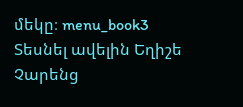մեկը։ menu_book3 Տեսնել ավելին Եղիշե Չարենց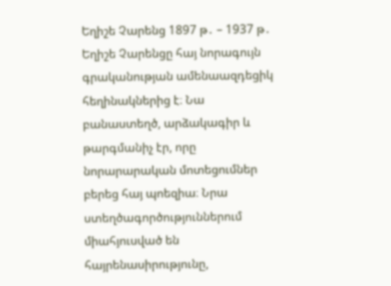Եղիշե Չարենց 1897 թ․ – 1937 թ․ Եղիշե Չարենցը հայ նորագույն գրականության ամենաազդեցիկ հեղինակներից է։ Նա բանաստեղծ, արձակագիր և թարգմանիչ էր, որը նորարարական մոտեցումներ բերեց հայ պոեզիա։ Նրա ստեղծագործություններում միահյուսված են հայրենասիրությունը,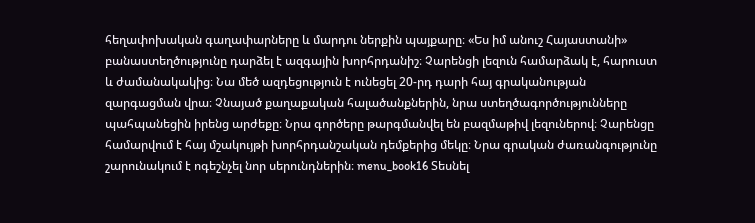հեղափոխական գաղափարները և մարդու ներքին պայքարը։ «Ես իմ անուշ Հայաստանի» բանաստեղծությունը դարձել է ազգային խորհրդանիշ։ Չարենցի լեզուն համարձակ է, հարուստ և ժամանակակից։ Նա մեծ ազդեցություն է ունեցել 20-րդ դարի հայ գրականության զարգացման վրա։ Չնայած քաղաքական հալածանքներին, նրա ստեղծագործությունները պահպանեցին իրենց արժեքը։ Նրա գործերը թարգմանվել են բազմաթիվ լեզուներով։ Չարենցը համարվում է հայ մշակույթի խորհրդանշական դեմքերից մեկը։ Նրա գրական ժառանգությունը շարունակում է ոգեշնչել նոր սերունդներին։ menu_book16 Տեսնել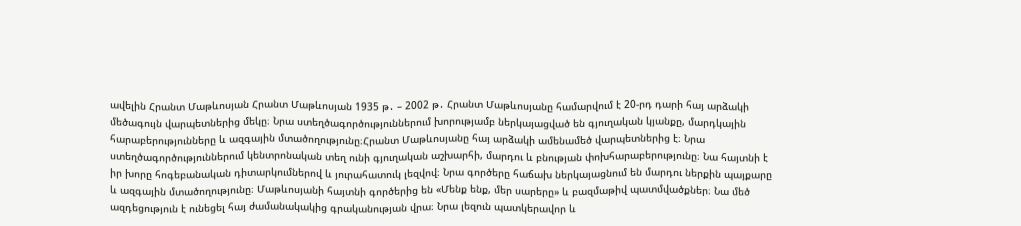ավելին Հրանտ Մաթևոսյան Հրանտ Մաթևոսյան 1935 թ․ – 2002 թ․ Հրանտ Մաթևոսյանը համարվում է 20-րդ դարի հայ արձակի մեծագույն վարպետներից մեկը։ Նրա ստեղծագործություններում խորությամբ ներկայացված են գյուղական կյանքը, մարդկային հարաբերությունները և ազգային մտածողությունը։Հրանտ Մաթևոսյանը հայ արձակի ամենամեծ վարպետներից է։ Նրա ստեղծագործություններում կենտրոնական տեղ ունի գյուղական աշխարհի, մարդու և բնության փոխհարաբերությունը։ Նա հայտնի է իր խորը հոգեբանական դիտարկումներով և յուրահատուկ լեզվով։ Նրա գործերը հաճախ ներկայացնում են մարդու ներքին պայքարը և ազգային մտածողությունը։ Մաթևոսյանի հայտնի գործերից են «Մենք ենք, մեր սարերը» և բազմաթիվ պատմվածքներ։ Նա մեծ ազդեցություն է ունեցել հայ ժամանակակից գրականության վրա։ Նրա լեզուն պատկերավոր և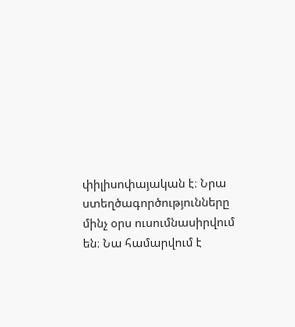փիլիսոփայական է։ Նրա ստեղծագործությունները մինչ օրս ուսումնասիրվում են։ Նա համարվում է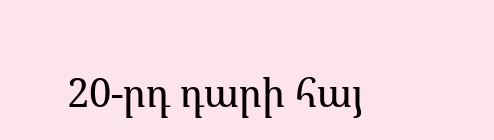20-րդ դարի հայ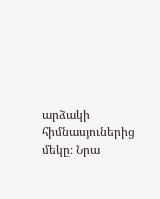արձակի հիմնասյուներից մեկը։ Նրա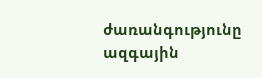ժառանգությունը ազգային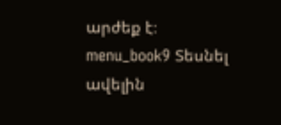արժեք է։ menu_book9 Տեսնել ավելին